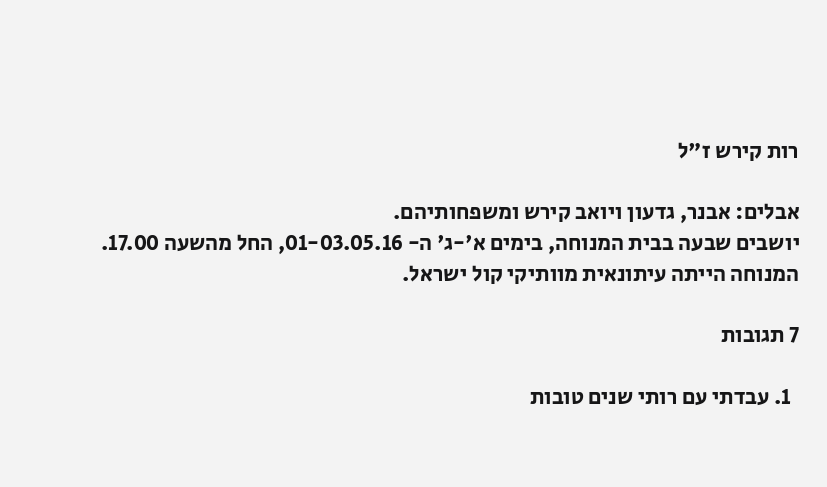רות קירש ז"ל

אבלים: אבנר, גדעון ויואב קירש ומשפחותיהם.
יושבים שבעה בבית המנוחה, בימים א'-ג' ה- 01-03.05.16, החל מהשעה 17.00.
המנוחה הייתה עיתונאית מוותיקי קול ישראל.

7 תגובות

  1. עבדתי עם רותי שנים טובות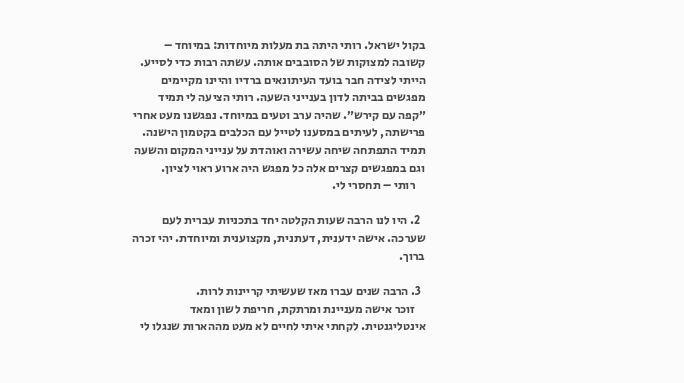בקול ישראל. רותי היתה בת מעלות מיוחדות: במיוחד – קשובה למצוקות של הסובבים אותה. עשתה רבות כדי לסייע. הייתי לצידה חבר בועד העיתונאים ברדיו והיינו מקיימים מפגשים בביתה לדון בענייני השעה. רותי הציעה לי תמיד ״קפה עם קירש״. שהיה ערב וטעים במיוחד. נפגשנו מעט אחרי פרישתה, לעיתים במסענו לטייל עם הכלבים בקטמון הישנה. תמיד התפתחה שיחה עשירה ואוהדת על ענייני המקום והשעה וגם במפגשים קצרים אלה כל מפגש היה ארוע ראוי לציון.
    רותי – תחסרי לי.

  2. היו לנו הרבה שעות הקלטה יחד בתכניות עברית לעם שערכה. אישה ידענית, דעתנית, מקצוענית ומיוחדת. יהי זכרה ברוך.

  3. הרבה שנים עברו מאז שעשיתי קריינות לרות.
    זוכר אישה מעניינת ומרתקת, חריפת לשון ומאד אינטליגנטית. לקחתי איתי לחיים לא מעט מההארות שנגלו לי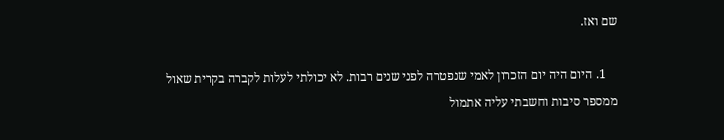שם ואז.

    1. היום היה יום הזכרון לאמי שנפטרה לפני שנים רבות. לא יכולתי לעלות לקברה בקרית שאול ממספר סיבות וחשבתי עליה אתמול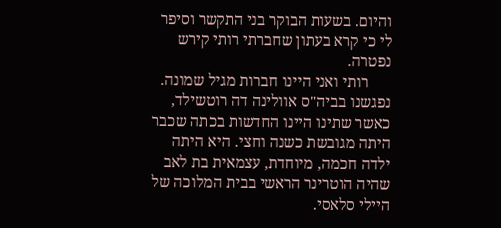והיום. בשעות הבוקר בני התקשר וסיפר לי כי קרא בעתון שחברתי רותי קירש נפטרה.
      רותי ואני היינו חברות מגיל שמונה. נפגשנו בביה"ס אוולינה דה רוטשילד, כאשר שתינו היינו החדשות בכתה שכבר היתה מגובשת כשנה וחצי. היא היתה ילדה חכמה, מיוחדת, עצמאית בת לאב שהיה הוטרינר הראשי בבית המלוכה של היילי סלאסי.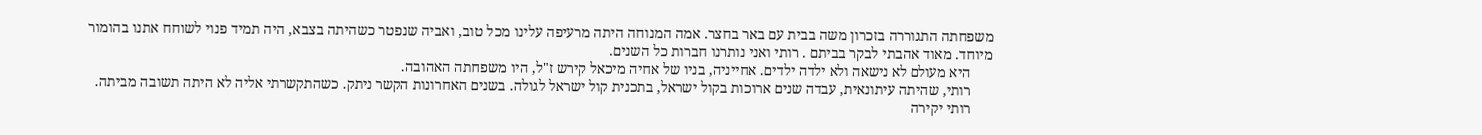משפחתה התגוררה בזכרון משה בבית עם באר בחצר. אמה המנוחה היתה מרעיפה עלינו מכל טוב, ואביה שנפטר כשהיתה בצבא, היה תמיד פנוי לשוחח אתנו בהומור מיוחד. מאוד אהבתי לבקר בביתם . רותי ואני נותרנו חברות כל השנים.
      היא מעולם לא נישאה ולא ילדה ילדים. אחייניה, בניו של אחיה מיכאל קירש ז"ל, היו משפחתה האהובה.
      רותי, שהיתה עיתונאית, עבדה שנים ארוכות בקול ישראל, בתכנית קול ישראל לגולה. בשנים האחרונות הקשר ניתק. כשהתקשרתי אליה לא היתה תשובה מביתה.
      רותי יקירה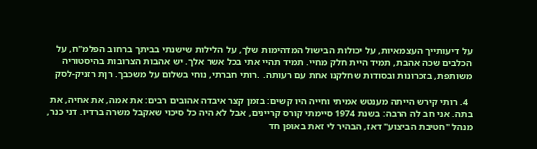על דיעותייך העצמאיות, על יכולות הבישול המדהימות שלך, על הלילות שישנתי בביתך ברחוב הפלמ"ח, על הכלבים שכה אהבת, תמיד היית חלק מחיי. תמיד תהיי אתי בכל אשר אלך. יש אהבות הצרובות בהיסטוריה משותפת, בזכרונות ובסודות שחלקנו אחת עם רעותה. .רותי חברתי, נוחי בשלום על משכבך. רןת רזניק-לסק

  4. רותי קירש הייתה מענטש אמיתי וחייה היו קשים: בזמן קצר איבדה אהובים רבים: את אמה, את אחיה, את בתה. אני חב לה הרבה: בשנת 1974 סיימתי קורס קריינים, אבל לא היה כל סיכוי שאקבל משרה ברדיו. דני כנר, מנהל "חטיבת הביצוע" דאז, הבהיר לי זאת באופן חד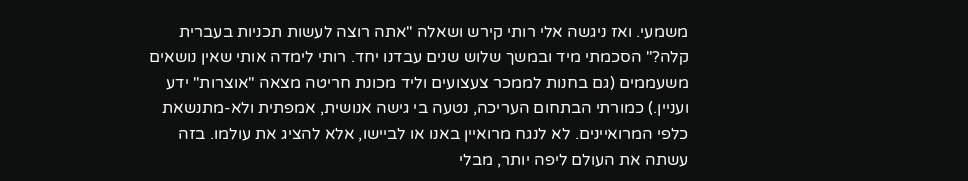משמעי. ואז ניגשה אלי רותי קירש ושאלה "אתה רוצה לעשות תכניות בעברית קלה?" הסכמתי מיד ובמשך שלוש שנים עבדנו יחד. רותי לימדה אותי שאין נושאים משעממים (גם בחנות לממכר צעצועים וליד מכונת חריטה מצאה "אוצרות" ידע ועניין.) כמורתי הבתחום העריכה, נטעה בי גישה אנושית, אמפתית ולא-מתנשאת כלפי המרואיינים. לא לנגח מרואיין באנו או לביישו, אלא להציג את עולמו. בזה עשתה את העולם ליפה יותר, מבלי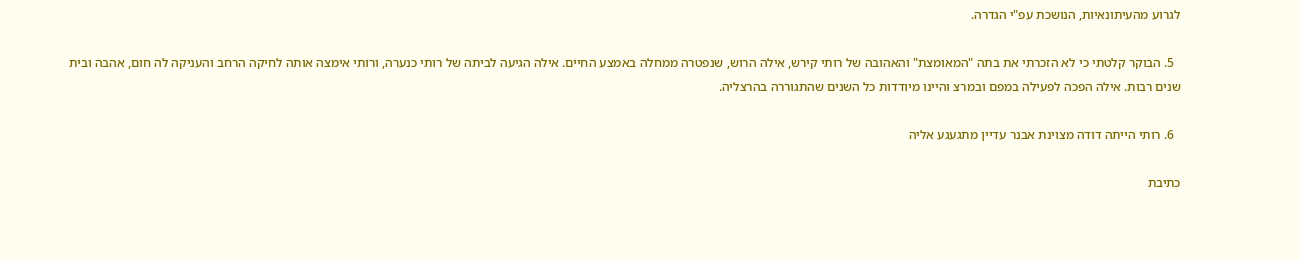לגרוע מהעיתונאיות, הנושכת עפ"י הגדרה.

  5. הבוקר קלטתי כי לא הזכרתי את בתה "המאומצת" והאהובה של רותי קירש, אילה הרוש, שנפטרה ממחלה באמצע החיים. אילה הגיעה לביתה של רותי כנערה, ורותי אימצה אותה לחיקה הרחב והעניקה לה חום, אהבה ובית שנים רבות. אילה הפכה לפעילה במפם ובמרצ והיינו מיודדות כל השנים שהתגוררה בהרצליה.

  6. רותי הייתה דודה מצוינת אבנר עדיין מתגעגע אליה

כתיבת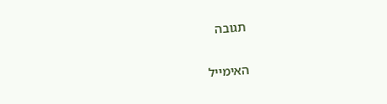תגובה

האימייל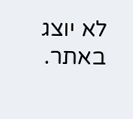לא יוצג באתר.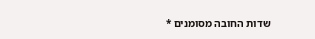שדות החובה מסומנים *